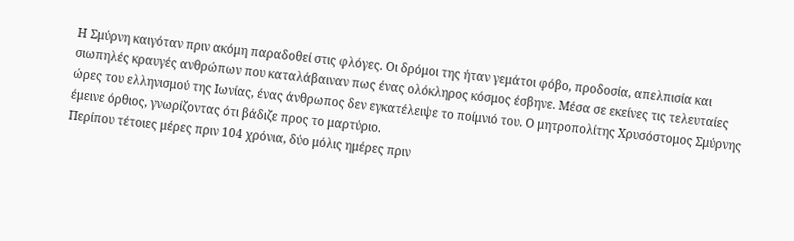Η Σμύρνη καιγόταν πριν ακόμη παραδοθεί στις φλόγες. Οι δρόμοι της ήταν γεμάτοι φόβο, προδοσία, απελπισία και σιωπηλές κραυγές ανθρώπων που καταλάβαιναν πως ένας ολόκληρος κόσμος έσβηνε. Μέσα σε εκείνες τις τελευταίες ώρες του ελληνισμού της Ιωνίας, ένας άνθρωπος δεν εγκατέλειψε το ποίμνιό του. Ο μητροπολίτης Χρυσόστομος Σμύρνης έμεινε όρθιος, γνωρίζοντας ότι βάδιζε προς το μαρτύριο.
Περίπου τέτοιες μέρες πριν 104 χρόνια, δύο μόλις ημέρες πριν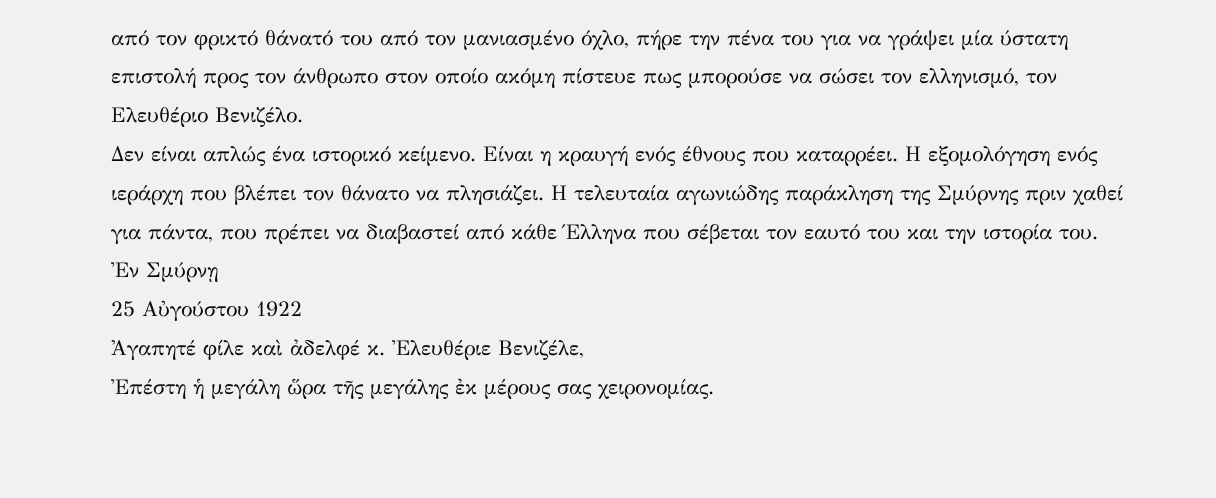από τον φρικτό θάνατό του από τον μανιασμένο όχλο, πήρε την πένα του για να γράψει μία ύστατη επιστολή προς τον άνθρωπο στον οποίο ακόμη πίστευε πως μπορούσε να σώσει τον ελληνισμό, τον Ελευθέριο Βενιζέλο.
Δεν είναι απλώς ένα ιστορικό κείμενο. Είναι η κραυγή ενός έθνους που καταρρέει. Η εξομολόγηση ενός ιεράρχη που βλέπει τον θάνατο να πλησιάζει. Η τελευταία αγωνιώδης παράκληση της Σμύρνης πριν χαθεί για πάντα, που πρέπει να διαβαστεί από κάθε Έλληνα που σέβεται τον εαυτό του και την ιστορία του.
Ἐν Σμύρνῃ
25 Αὐγούστου 1922
Ἀγαπητέ φίλε καὶ ἀδελφέ κ. Ἐλευθέριε Βενιζέλε,
Ἐπέστη ἡ μεγάλη ὥρα τῆς μεγάλης ἐκ μέρους σας χειρονομίας.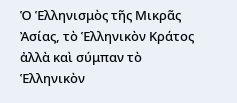Ὁ Ἑλληνισμὸς τῆς Μικρᾶς Ἀσίας, τὸ Ἑλληνικὸν Κράτος ἀλλὰ καὶ σύμπαν τὸ Ἑλληνικὸν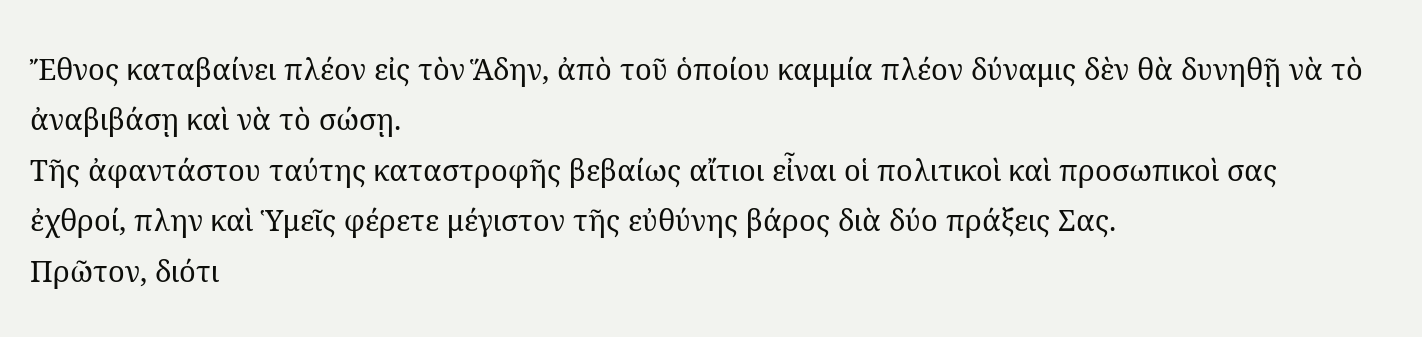Ἔθνος καταβαίνει πλέον εἰς τὸν Ἅδην, ἀπὸ τοῦ ὁποίου καμμία πλέον δύναμις δὲν θὰ δυνηθῇ νὰ τὸ ἀναβιβάσῃ καὶ νὰ τὸ σώσῃ.
Τῆς ἀφαντάστου ταύτης καταστροφῆς βεβαίως αἴτιοι εἶναι οἱ πολιτικοὶ καὶ προσωπικοὶ σας ἐχθροί, πλην καὶ Ὑμεῖς φέρετε μέγιστον τῆς εὐθύνης βάρος διὰ δύο πράξεις Σας.
Πρῶτον, διότι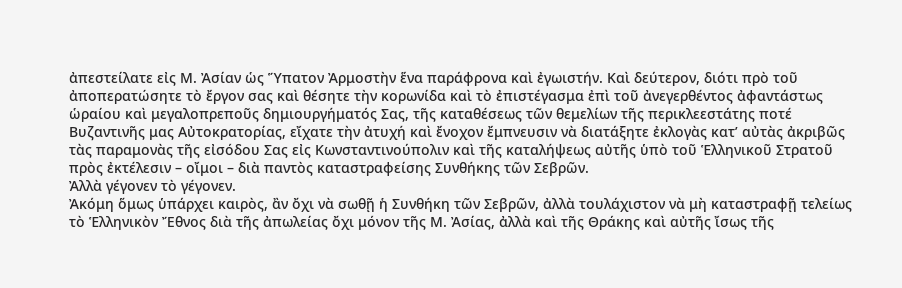ἀπεστείλατε εἰς Μ. Ἀσίαν ὡς Ὕπατον Ἀρμοστὴν ἕνα παράφρονα καὶ ἐγωιστήν. Καὶ δεύτερον, διότι πρὸ τοῦ ἀποπερατώσητε τὸ ἔργον σας καὶ θέσητε τὴν κορωνίδα καὶ τὸ ἐπιστέγασμα ἐπὶ τοῦ ἀνεγερθέντος ἀφαντάστως ὡραίου καὶ μεγαλοπρεποῦς δημιουργήματός Σας, τῆς καταθέσεως τῶν θεμελίων τῆς περικλεεστάτης ποτέ Βυζαντινῆς μας Αὐτοκρατορίας, εἴχατε τὴν ἀτυχή καὶ ἔνοχον ἔμπνευσιν νὰ διατάξητε ἐκλογὰς κατ’ αὐτὰς ἀκριβῶς τὰς παραμονὰς τῆς εἰσόδου Σας εἰς Κωνσταντινούπολιν καὶ τῆς καταλήψεως αὐτῆς ὑπὸ τοῦ Ἑλληνικοῦ Στρατοῦ πρὸς ἐκτέλεσιν – οἴμοι – διὰ παντὸς καταστραφείσης Συνθήκης τῶν Σεβρῶν.
Ἀλλὰ γέγονεν τὸ γέγονεν.
Ἀκόμη ὅμως ὑπάρχει καιρὸς, ἂν ὄχι νὰ σωθῇ ἡ Συνθήκη τῶν Σεβρῶν, ἀλλὰ τουλάχιστον νὰ μὴ καταστραφῇ τελείως τὸ Ἑλληνικὸν Ἔθνος διὰ τῆς ἀπωλείας ὄχι μόνον τῆς Μ. Ἀσίας, ἀλλὰ καὶ τῆς Θράκης καὶ αὐτῆς ἴσως τῆς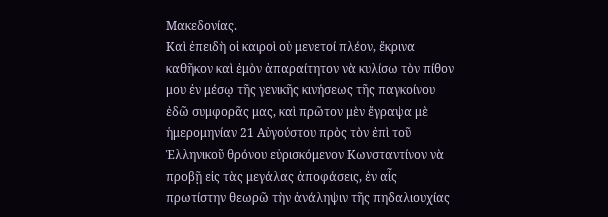Μακεδονίας.
Καὶ ἐπειδὴ οἱ καιροὶ οὐ μενετοί πλέον, ἔκρινα καθῆκον καὶ ἐμὸν ἀπαραίτητον νὰ κυλίσω τὸν πίθον μου ἐν μέσῳ τῆς γενικῆς κινήσεως τῆς παγκοίνου ἐδῶ συμφορᾶς μας, καὶ πρῶτον μὲν ἔγραψα μὲ ἡμερομηνίαν 21 Αὐγούστου πρὸς τὸν ἐπὶ τοῦ Ἑλληνικοῦ θρόνου εὐρισκόμενον Κωνσταντίνον νὰ προβῇ εἰς τὰς μεγάλας ἀποφάσεις, ἐν αἷς πρωτίστην θεωρῶ τὴν ἀνάληψιν τῆς πηδαλιουχίας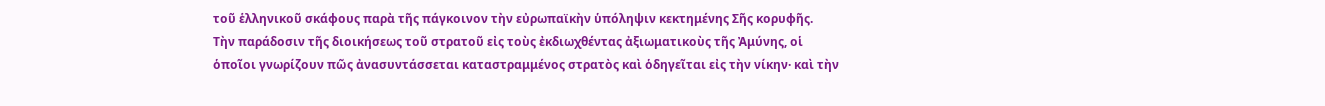τοῦ ἑλληνικοῦ σκάφους παρὰ τῆς πάγκοινον τὴν εὐρωπαϊκὴν ὑπόληψιν κεκτημένης Σῆς κορυφῆς.
Τὴν παράδοσιν τῆς διοικήσεως τοῦ στρατοῦ εἰς τοὺς ἐκδιωχθέντας ἀξιωματικοὺς τῆς Ἀμύνης, οἱ ὁποῖοι γνωρίζουν πῶς ἀνασυντάσσεται καταστραμμένος στρατὸς καὶ ὁδηγεῖται εἰς τὴν νίκην· καὶ τὴν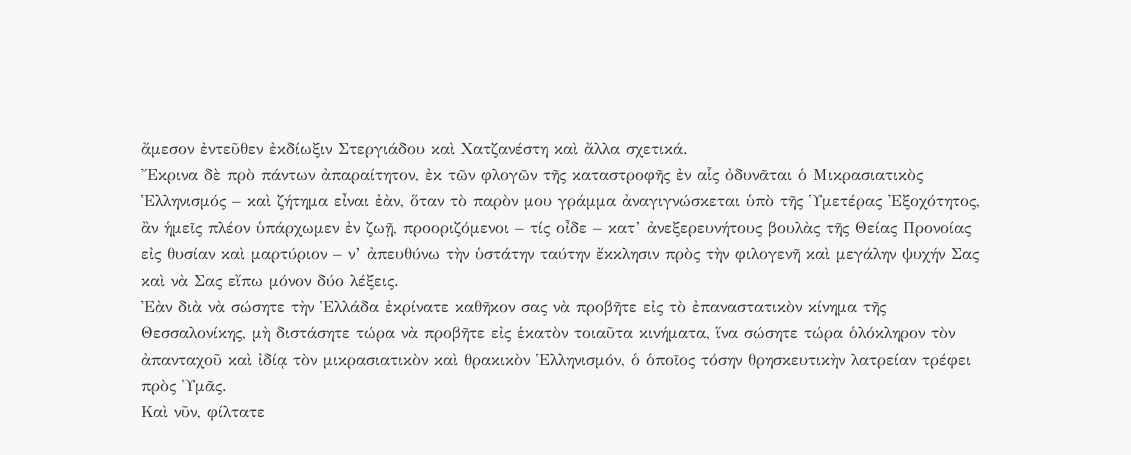ἄμεσον ἐντεῦθεν ἐκδίωξιν Στεργιάδου καὶ Χατζανέστη καὶ ἄλλα σχετικά.
Ἔκρινα δὲ πρὸ πάντων ἀπαραίτητον, ἐκ τῶν φλογῶν τῆς καταστροφῆς ἐν αἷς ὀδυνᾶται ὁ Μικρασιατικὸς Ἑλληνισμός – καὶ ζήτημα εἶναι ἐὰν, ὅταν τὸ παρὸν μου γράμμα ἀναγιγνώσκεται ὑπὸ τῆς Ὑμετέρας Ἐξοχότητος, ἂν ἡμεῖς πλέον ὑπάρχωμεν ἐν ζωῇ, προοριζόμενοι – τίς οἶδε – κατ’ ἀνεξερευνήτους βουλὰς τῆς Θείας Προνοίας εἰς θυσίαν καὶ μαρτύριον – ν’ ἀπευθύνω τὴν ὑστάτην ταύτην ἔκκλησιν πρὸς τὴν φιλογενῆ καὶ μεγάλην ψυχήν Σας καὶ νὰ Σας εἴπω μόνον δύο λέξεις.
Ἐὰν διὰ νὰ σώσητε τὴν Ἑλλάδα ἐκρίνατε καθῆκον σας νὰ προβῆτε εἰς τὸ ἐπαναστατικὸν κίνημα τῆς Θεσσαλονίκης, μὴ διστάσητε τώρα νὰ προβῆτε εἰς ἑκατὸν τοιαῦτα κινήματα, ἵνα σώσητε τώρα ὁλόκληρον τὸν ἀπανταχοῦ καὶ ἰδίᾳ τὸν μικρασιατικὸν καὶ θρακικὸν Ἑλληνισμόν, ὁ ὁποῖος τόσην θρησκευτικὴν λατρείαν τρέφει πρὸς Ὑμᾶς.
Καὶ νῦν, φίλτατε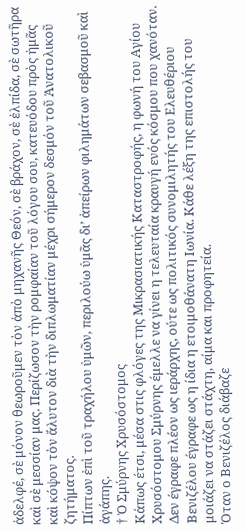ἀδελφέ, σὲ μόνον θεωροῦμεν τὸν ἀπὸ μηχανῆς Θεόν, σὲ βράχον, σὲ ἐλπίδα, σὲ σωτῆρα καὶ σὲ μεσσίαν μας. Περίζωσον τὴν ρομφαίαν τοῦ λόγου σου, κατευόδου πρὸς ἡμᾶς καὶ κόψον τὸν ἄλυτον διὰ τὴν διπλωματίαν μέχρι σήμερον δεσμόν τοῦ Ἀνατολικοῦ ζητήματος.
Πίπτων ἐπὶ τοῦ τραχήλου ὑμῶν, περιλούω ὑμᾶς δι’ ἀπείρων φιλημάτων σεβασμοῦ καὶ ἀγάπης.
† Ὁ Σμύρνης Χρυσόστομος
Κάπως έτσι, μέσα στις φλόγες της Μικρασιατικής Καταστροφής, η φωνή του Αγίου Χρυσόστομου Σμύρνης έμελλε να γίνει η τελευταία κραυγή ενός κόσμου που χανόταν. Δεν έγραφε πλέον ως ιεράρχης, ούτε ως πολιτικός συνομιλητής του Ελευθέριου Βενιζέλου έγραφε ως η ίδια η ετοιμοθάνατη Ιωνία. Κάθε λέξη της επιστολής του μοιάζει να στάζει στάχτη, αίμα και προφητεία.
Όταν ο Βενιζέλος διάβαζε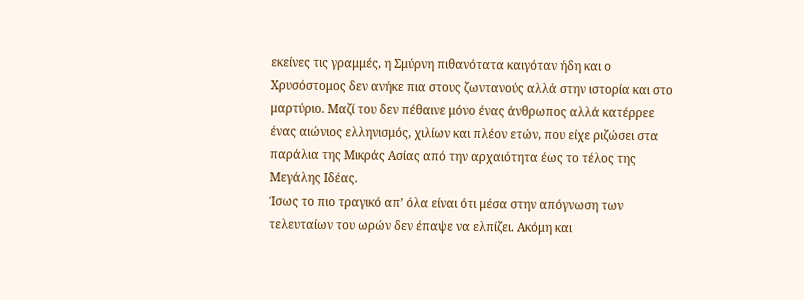εκείνες τις γραμμές, η Σμύρνη πιθανότατα καιγόταν ήδη και ο Χρυσόστομος δεν ανήκε πια στους ζωντανούς αλλά στην ιστορία και στο μαρτύριο. Μαζί του δεν πέθαινε μόνο ένας άνθρωπος αλλά κατέρρεε ένας αιώνιος ελληνισμός, χιλίων και πλέον ετών, που είχε ριζώσει στα παράλια της Μικράς Ασίας από την αρχαιότητα έως το τέλος της Μεγάλης Ιδέας.
Ίσως το πιο τραγικό απ’ όλα είναι ότι μέσα στην απόγνωση των τελευταίων του ωρών δεν έπαψε να ελπίζει. Ακόμη και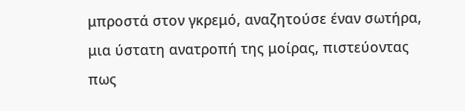μπροστά στον γκρεμό, αναζητούσε έναν σωτήρα, μια ύστατη ανατροπή της μοίρας, πιστεύοντας πως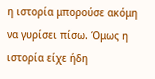η ιστορία μπορούσε ακόμη να γυρίσει πίσω. Όμως η ιστορία είχε ήδη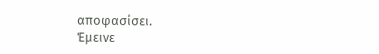αποφασίσει.
Έμεινε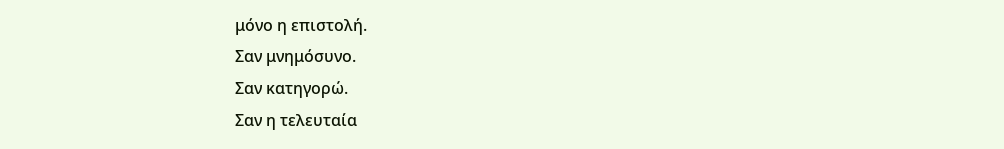μόνο η επιστολή.
Σαν μνημόσυνο.
Σαν κατηγορώ.
Σαν η τελευταία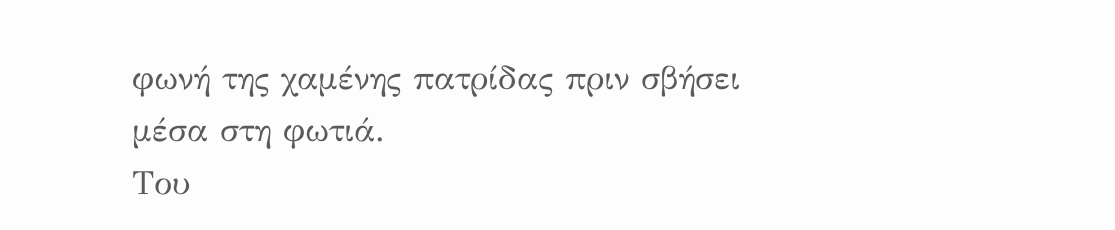φωνή της χαμένης πατρίδας πριν σβήσει μέσα στη φωτιά.
Του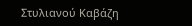Στυλιανού Καβάζη